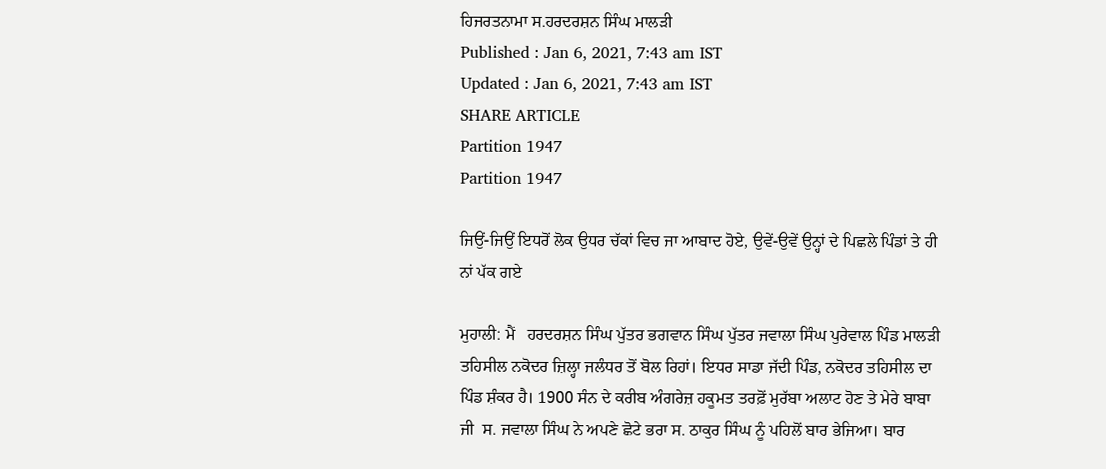ਹਿਜਰਤਨਾਮਾ ਸ.ਹਰਦਰਸ਼ਨ ਸਿੰਘ ਮਾਲੜੀ
Published : Jan 6, 2021, 7:43 am IST
Updated : Jan 6, 2021, 7:43 am IST
SHARE ARTICLE
Partition 1947
Partition 1947

ਜਿਉਂ-ਜਿਉਂ ਇਧਰੋਂ ਲੋਕ ਉਧਰ ਚੱਕਾਂ ਵਿਚ ਜਾ ਆਬਾਦ ਹੋਏ, ਉਵੇਂ-ਉਵੇਂ ਉਨ੍ਹਾਂ ਦੇ ਪਿਛਲੇ ਪਿੰਡਾਂ ਤੇ ਹੀ ਨਾਂ ਪੱਕ ਗਏ

ਮੁਹਾਲੀ: ਮੈਂ   ਹਰਦਰਸ਼ਨ ਸਿੰਘ ਪੁੱਤਰ ਭਗਵਾਨ ਸਿੰਘ ਪੁੱਤਰ ਜਵਾਲਾ ਸਿੰਘ ਪੁਰੇਵਾਲ ਪਿੰਡ ਮਾਲੜੀ ਤਹਿਸੀਲ ਨਕੋਦਰ ਜ਼ਿਲ੍ਹਾ ਜਲੰਧਰ ਤੋਂ ਬੋਲ ਰਿਹਾਂ। ਇਧਰ ਸਾਡਾ ਜੱਦੀ ਪਿੰਡ, ਨਕੋਦਰ ਤਹਿਸੀਲ ਦਾ ਪਿੰਡ ਸ਼ੰਕਰ ਹੈ। 1900 ਸੰਨ ਦੇ ਕਰੀਬ ਅੰਗਰੇਜ਼ ਹਕੂਮਤ ਤਰਫ਼ੋਂ ਮੁਰੱਬਾ ਅਲਾਟ ਹੋਣ ਤੇ ਮੇਰੇ ਬਾਬਾ ਜੀ  ਸ. ਜਵਾਲਾ ਸਿੰਘ ਨੇ ਅਪਣੇ ਛੋਟੇ ਭਰਾ ਸ. ਠਾਕੁਰ ਸਿੰਘ ਨੂੰ ਪਹਿਲੋਂ ਬਾਰ ਭੇਜਿਆ। ਬਾਰ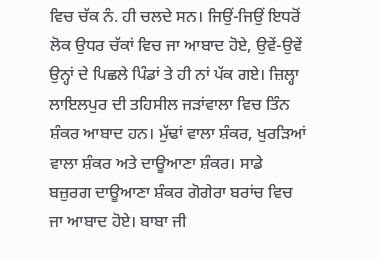ਵਿਚ ਚੱਕ ਨੰ. ਹੀ ਚਲਦੇ ਸਨ। ਜਿਉਂ-ਜਿਉਂ ਇਧਰੋਂ ਲੋਕ ਉਧਰ ਚੱਕਾਂ ਵਿਚ ਜਾ ਆਬਾਦ ਹੋਏ, ਉਵੇਂ-ਉਵੇਂ ਉਨ੍ਹਾਂ ਦੇ ਪਿਛਲੇ ਪਿੰਡਾਂ ਤੇ ਹੀ ਨਾਂ ਪੱਕ ਗਏ। ਜ਼ਿਲ੍ਹਾ ਲਾਇਲਪੁਰ ਦੀ ਤਹਿਸੀਲ ਜੜਾਂਵਾਲਾ ਵਿਚ ਤਿੰਨ ਸ਼ੰਕਰ ਆਬਾਦ ਹਨ। ਮੁੱਢਾਂ ਵਾਲਾ ਸ਼ੰਕਰ, ਖੁਰੜਿਆਂ ਵਾਲਾ ਸ਼ੰਕਰ ਅਤੇ ਦਾਊਆਣਾ ਸ਼ੰਕਰ। ਸਾਡੇ ਬਜ਼ੁਰਗ ਦਾਊਆਣਾ ਸ਼ੰਕਰ ਗੋਗੇਰਾ ਬਰਾਂਚ ਵਿਚ ਜਾ ਆਬਾਦ ਹੋਏ। ਬਾਬਾ ਜੀ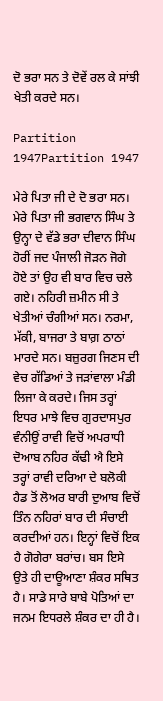ਦੋ ਭਰਾ ਸਨ ਤੇ ਦੋਵੇਂ ਰਲ ਕੇ ਸਾਂਝੀ ਖੇਤੀ ਕਰਦੇ ਸਨ।

Partition 1947Partition 1947

ਮੇਰੇ ਪਿਤਾ ਜੀ ਦੇ ਦੋ ਭਰਾ ਸਨ। ਮੇਰੇ ਪਿਤਾ ਜੀ ਭਗਵਾਨ ਸਿੰਘ ਤੇ ਉਨ੍ਹਾ ਦੇ ਵੱਡੇ ਭਰਾ ਦੀਵਾਨ ਸਿੰਘ ਹੋਰੀਂ ਜਦ ਪੰਜਾਲੀ ਜੋੜਨ ਜੋਗੇ ਹੋਏ ਤਾਂ ਉਹ ਵੀ ਬਾਰ ਵਿਚ ਚਲੇ ਗਏ। ਨਹਿਰੀ ਜ਼ਮੀਨ ਸੀ ਤੇ ਖੇਤੀਆਂ ਚੰਗੀਆਂ ਸਨ। ਨਰਮਾ, ਮੱਕੀ, ਬਾਜਰਾ ਤੇ ਬਾਗ਼ ਠਾਠਾਂ ਮਾਰਦੇ ਸਨ। ਬਜ਼ੁਰਗ ਜਿਣਸ ਦੀ ਵੇਚ ਗੱਡਿਆਂ ਤੇ ਜੜਾਂਵਾਲਾ ਮੰਡੀ ਲਿਜਾ ਕੇ ਕਰਦੇ। ਜਿਸ ਤਰ੍ਹਾਂ ਇਧਰ ਮਾਝੇ ਵਿਚ ਗੁਰਦਾਸਪੁਰ ਵੰਨੀਉਂ ਰਾਵੀ ਵਿਚੋਂ ਅਪਰਾਧੀ ਦੋਆਬ ਨਹਿਰ ਕੱਢੀ ਐ ਇਸੇ ਤਰ੍ਹਾਂ ਰਾਵੀ ਦਰਿਆ ਦੇ ਬਲੋਕੀ ਹੈਡ ਤੋਂ ਲੋਅਰ ਬਾਰੀ ਦੁਆਬ ਵਿਚੋਂ ਤਿੰਨ ਨਹਿਰਾਂ ਬਾਰ ਦੀ ਸੰਚਾਈ ਕਰਦੀਆਂ ਹਨ। ਇਨ੍ਹਾਂ ਵਿਚੋਂ ਇਕ ਹੈ ਗੋਗੇਰਾ ਬਰਾਂਚ। ਬਸ ਇਸੇ ਉਤੇ ਹੀ ਦਾਊਆਣਾ ਸ਼ੰਕਰ ਸਥਿਤ ਹੈ। ਸਾਡੇ ਸਾਰੇ ਬਾਬੇ ਪੋਤਿਆਂ ਦਾ ਜਨਮ ਇਧਰਲੇ ਸ਼ੰਕਰ ਦਾ ਹੀ ਹੈ।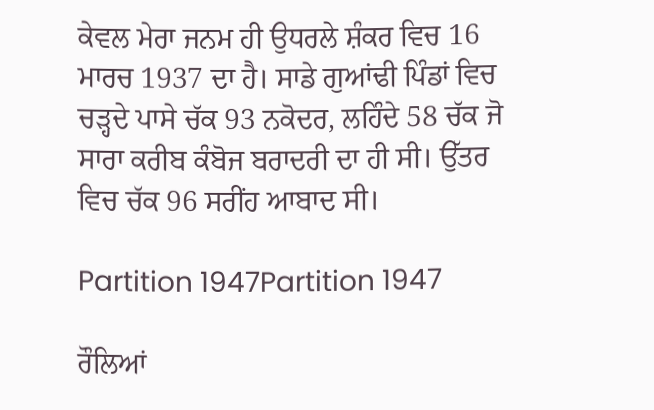ਕੇਵਲ ਮੇਰਾ ਜਨਮ ਹੀ ਉਧਰਲੇ ਸ਼ੰਕਰ ਵਿਚ 16 ਮਾਰਚ 1937 ਦਾ ਹੈ। ਸਾਡੇ ਗੁਆਂਢੀ ਪਿੰਡਾਂ ਵਿਚ ਚੜ੍ਹਦੇ ਪਾਸੇ ਚੱਕ 93 ਨਕੋਦਰ, ਲਹਿੰਦੇ 58 ਚੱਕ ਜੋ ਸਾਰਾ ਕਰੀਬ ਕੰਬੋਜ ਬਰਾਦਰੀ ਦਾ ਹੀ ਸੀ। ਉੱਤਰ ਵਿਚ ਚੱਕ 96 ਸਰੀਂਹ ਆਬਾਦ ਸੀ।

Partition 1947Partition 1947

ਰੌਲਿਆਂ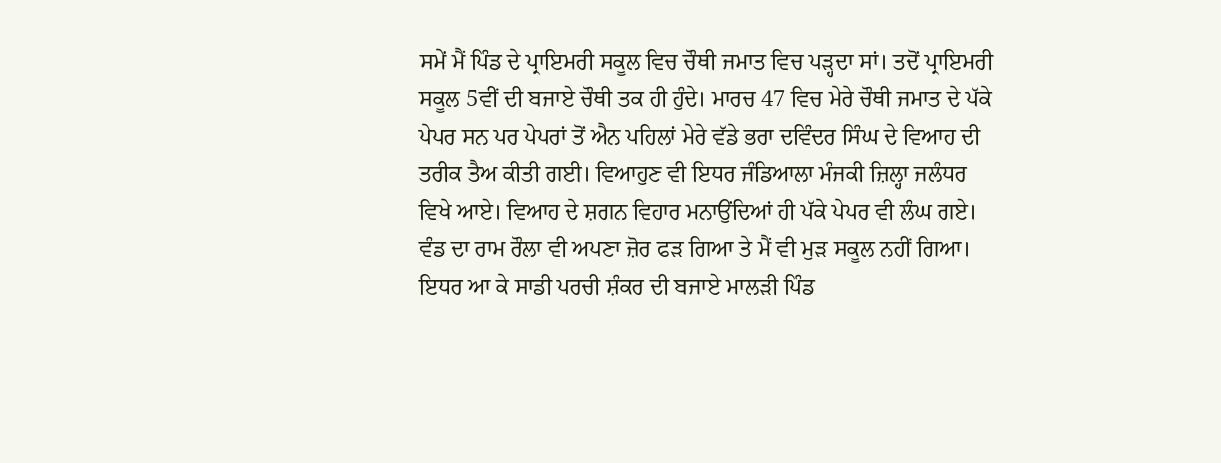ਸਮੇਂ ਮੈਂ ਪਿੰਡ ਦੇ ਪ੍ਰਾਇਮਰੀ ਸਕੂਲ ਵਿਚ ਚੌਥੀ ਜਮਾਤ ਵਿਚ ਪੜ੍ਹਦਾ ਸਾਂ। ਤਦੋਂ ਪ੍ਰਾਇਮਰੀ ਸਕੂਲ 5ਵੀਂ ਦੀ ਬਜਾਏ ਚੌਥੀ ਤਕ ਹੀ ਹੁੰਦੇ। ਮਾਰਚ 47 ਵਿਚ ਮੇਰੇ ਚੌਥੀ ਜਮਾਤ ਦੇ ਪੱਕੇ ਪੇਪਰ ਸਨ ਪਰ ਪੇਪਰਾਂ ਤੋਂ ਐਨ ਪਹਿਲਾਂ ਮੇਰੇ ਵੱਡੇ ਭਰਾ ਦਵਿੰਦਰ ਸਿੰਘ ਦੇ ਵਿਆਹ ਦੀ ਤਰੀਕ ਤੈਅ ਕੀਤੀ ਗਈ। ਵਿਆਹੁਣ ਵੀ ਇਧਰ ਜੰਡਿਆਲਾ ਮੰਜਕੀ ਜ਼ਿਲ੍ਹਾ ਜਲੰਧਰ ਵਿਖੇ ਆਏ। ਵਿਆਹ ਦੇ ਸ਼ਗਨ ਵਿਹਾਰ ਮਨਾਉਂਦਿਆਂ ਹੀ ਪੱਕੇ ਪੇਪਰ ਵੀ ਲੰਘ ਗਏ। ਵੰਡ ਦਾ ਰਾਮ ਰੌਲਾ ਵੀ ਅਪਣਾ ਜ਼ੋਰ ਫੜ ਗਿਆ ਤੇ ਮੈਂ ਵੀ ਮੁੜ ਸਕੂਲ ਨਹੀਂ ਗਿਆ।  ਇਧਰ ਆ ਕੇ ਸਾਡੀ ਪਰਚੀ ਸ਼ੰਕਰ ਦੀ ਬਜਾਏ ਮਾਲੜੀ ਪਿੰਡ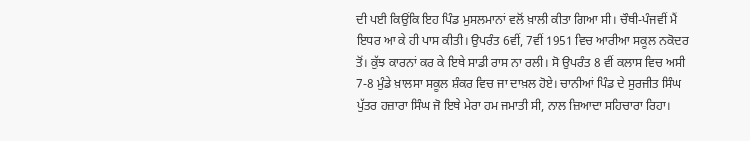ਦੀ ਪਈ ਕਿਉਂਕਿ ਇਹ ਪਿੰਡ ਮੁਸਲਮਾਨਾਂ ਵਲੋਂ ਖ਼ਾਲੀ ਕੀਤਾ ਗਿਆ ਸੀ। ਚੌਥੀ-ਪੰਜਵੀਂ ਮੈਂ ਇਧਰ ਆ ਕੇ ਹੀ ਪਾਸ ਕੀਤੀ। ਉਪਰੰਤ 6ਵੀਂ, 7ਵੀਂ 1951 ਵਿਚ ਆਰੀਆ ਸਕੂਲ ਨਕੋਦਰ ਤੋਂ। ਕੁੱਝ ਕਾਰਨਾਂ ਕਰ ਕੇ ਇਥੇ ਸਾਡੀ ਰਾਸ ਨਾ ਰਲੀ। ਸੋ ਉਪਰੰਤ 8 ਵੀਂ ਕਲਾਸ ਵਿਚ ਅਸੀ 7-8 ਮੁੰਡੇ ਖ਼ਾਲਸਾ ਸਕੂਲ ਸ਼ੰਕਰ ਵਿਚ ਜਾ ਦਾਖ਼ਲ ਹੋਏ। ਚਾਨੀਆਂ ਪਿੰਡ ਦੇ ਸੁਰਜੀਤ ਸਿੰਘ ਪੁੱਤਰ ਹਜ਼ਾਰਾ ਸਿੰਘ ਜੋ ਇਥੇ ਮੇਰਾ ਹਮ ਜਮਾਤੀ ਸੀ, ਨਾਲ ਜ਼ਿਆਦਾ ਸਹਿਚਾਰਾ ਰਿਹਾ।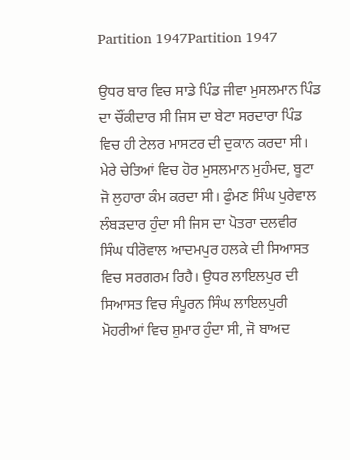Partition 1947Partition 1947

ਉਧਰ ਬਾਰ ਵਿਚ ਸਾਡੇ ਪਿੰਡ ਜੀਵਾ ਮੁਸਲਮਾਨ ਪਿੰਡ ਦਾ ਚੌਂਕੀਦਾਰ ਸੀ ਜਿਸ ਦਾ ਬੇਟਾ ਸਰਦਾਰਾ ਪਿੰਡ ਵਿਚ ਹੀ ਟੇਲਰ ਮਾਸਟਰ ਦੀ ਦੁਕਾਨ ਕਰਦਾ ਸੀ। ਮੇਰੇ ਚੇਤਿਆਂ ਵਿਚ ਹੋਰ ਮੁਸਲਮਾਨ ਮੁਹੰਮਦ, ਬੂਟਾ ਜੋ ਲੁਹਾਰਾ ਕੰਮ ਕਰਦਾ ਸੀ। ਫੁੰਮਣ ਸਿੰਘ ਪੁਰੇਵਾਲ ਲੰਬੜਦਾਰ ਹੁੰਦਾ ਸੀ ਜਿਸ ਦਾ ਪੋਤਰਾ ਦਲਵੀਰ ਸਿੰਘ ਧੀਰੋਵਾਲ ਆਦਮਪੁਰ ਹਲਕੇ ਦੀ ਸਿਆਸਤ  ਵਿਚ ਸਰਗਰਮ ਰਿਹੈ। ਉਧਰ ਲਾਇਲਪੁਰ ਦੀ ਸਿਆਸਤ ਵਿਚ ਸੰਪੂਰਨ ਸਿੰਘ ਲਾਇਲਪੁਰੀ ਮੋਹਰੀਆਂ ਵਿਚ ਸ਼ੁਮਾਰ ਹੁੰਦਾ ਸੀ, ਜੋ ਬਾਅਦ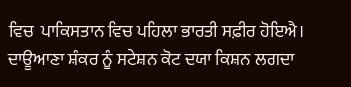ਵਿਚ  ਪਾਕਿਸਤਾਨ ਵਿਚ ਪਹਿਲਾ ਭਾਰਤੀ ਸਫ਼ੀਰ ਹੋਇਐ। ਦਾਊਆਣਾ ਸ਼ੰਕਰ ਨੂੰ ਸਟੇਸ਼ਨ ਕੋਟ ਦਯਾ ਕਿਸ਼ਨ ਲਗਦਾ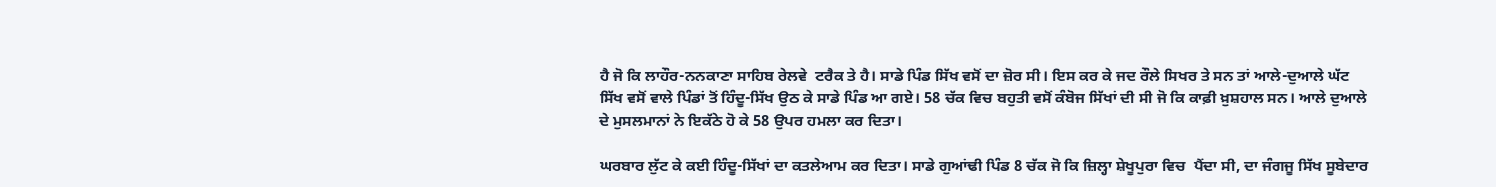ਹੈ ਜੋ ਕਿ ਲਾਹੌਰ-ਨਨਕਾਣਾ ਸਾਹਿਬ ਰੇਲਵੇ  ਟਰੈਕ ਤੇ ਹੈ। ਸਾਡੇ ਪਿੰਡ ਸਿੱਖ ਵਸੋਂ ਦਾ ਜ਼ੋਰ ਸੀ। ਇਸ ਕਰ ਕੇ ਜਦ ਰੌਲੇ ਸਿਖਰ ਤੇ ਸਨ ਤਾਂ ਆਲੇ-ਦੁਆਲੇ ਘੱਟ ਸਿੱਖ ਵਸੋਂ ਵਾਲੇ ਪਿੰਡਾਂ ਤੋਂ ਹਿੰਦੂ-ਸਿੱਖ ਉਠ ਕੇ ਸਾਡੇ ਪਿੰਡ ਆ ਗਏ। 58 ਚੱਕ ਵਿਚ ਬਹੁਤੀ ਵਸੋਂ ਕੰਬੋਜ ਸਿੱਖਾਂ ਦੀ ਸੀ ਜੋ ਕਿ ਕਾਫ਼ੀ ਖ਼ੁਸ਼ਹਾਲ ਸਨ। ਆਲੇ ਦੁਆਲੇ ਦੇ ਮੁਸਲਮਾਨਾਂ ਨੇ ਇਕੱਠੇ ਹੋ ਕੇ 58 ਉਪਰ ਹਮਲਾ ਕਰ ਦਿਤਾ।

ਘਰਬਾਰ ਲੁੱਟ ਕੇ ਕਈ ਹਿੰਦੂ-ਸਿੱਖਾਂ ਦਾ ਕਤਲੇਆਮ ਕਰ ਦਿਤਾ। ਸਾਡੇ ਗੁਆਂਢੀ ਪਿੰਡ 8 ਚੱਕ ਜੋ ਕਿ ਜ਼ਿਲ੍ਹਾ ਸ਼ੇਖੂਪੁਰਾ ਵਿਚ  ਪੈਂਦਾ ਸੀ, ਦਾ ਜੰਗਜੂ ਸਿੱਖ ਸੂਬੇਦਾਰ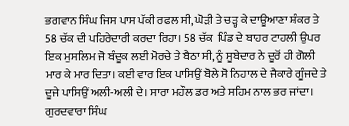ਭਗਵਾਨ ਸਿੰਘ ਜਿਸ ਪਾਸ ਪੱਕੀ ਰਫਲ ਸੀ, ਘੋੜੀ ਤੇ ਚੜ੍ਹ ਕੇ ਦਾਊਆਣਾ ਸ਼ੰਕਰ ਤੇ 58 ਚੱਕ ਦੀ ਪਹਿਰੇਦਾਰੀ ਕਰਦਾ ਰਿਹਾ। 58 ਚੱਕ  ਪਿੰਡ ਦੇ ਬਾਹਰ ਟਾਹਲੀ ਉਪਰ  ਇਕ ਮੁਸਲਿਮ ਜੋ ਬੰਦੂਕ ਲਈ ਮੋਰਚੇ ਤੇ ਬੈਠਾ ਸੀ, ਨੂੰ ਸੂਬੇਦਾਰ ਨੇ ਦੂਰੋਂ ਹੀ ਗੋਲੀ ਮਾਰ ਕੇ ਮਾਰ ਦਿਤਾ। ਕਈ ਵਾਰ ਇਕ ਪਾਸਿਉਂ ਬੋਲੇ ਸੋ ਨਿਹਾਲ ਦੇ ਜੈਕਾਰੇ ਗੂੰਜਦੇ ਤੇ ਦੂਜੇ ਪਾਸਿਉਂ ਅਲੀ-ਅਲੀ ਦੇ। ਸਾਰਾ ਮਹੌਲ ਡਰ ਅਤੇ ਸਹਿਮ ਨਾਲ ਭਰ ਜਾਂਦਾ। ਗੁਰਦਵਾਰਾ ਸਿੰਘ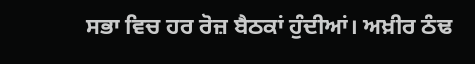ਸਭਾ ਵਿਚ ਹਰ ਰੋਜ਼ ਬੈਠਕਾਂ ਹੁੰਦੀਆਂ। ਅਖ਼ੀਰ ਠੰਢ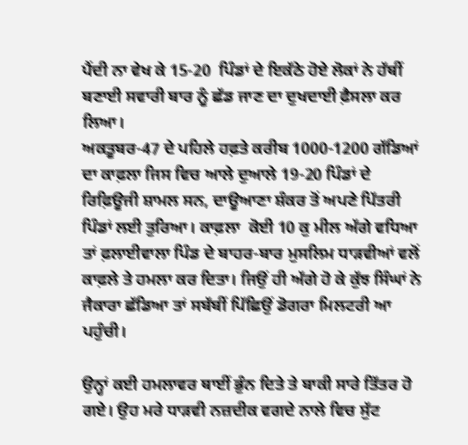ਪੈਂਦੀ ਨਾ ਵੇਖ ਕੇ 15-20  ਪਿੰਡਾਂ ਦੇ ਇਕੱਠੇ ਹੋਏ ਲੋਕਾਂ ਨੇ ਹੱਥੀਂ ਬਣਾਈ ਸਵਾਰੀ ਬਾਰ ਨੂੰ ਛੱਡ ਜਾਣ ਦਾ ਦੁਖਦਾਈ ਫ਼ੈਸਲਾ ਕਰ ਲਿਆ।
ਅਕਤੂਬਰ-47 ਦੇ ਪਹਿਲੇ ਹਫ਼ਤੇ ਕਰੀਬ 1000-1200 ਗੱਡਿਆਂ ਦਾ ਕਾਫ਼ਲਾ ਜਿਸ ਵਿਚ ਆਲੇ ਦੁਆਲੇ 19-20 ਪਿੰਡਾਂ ਦੇ ਰਿਫ਼ਿਊਜੀ ਸ਼ਾਮਲ ਸਨ, ਦਾਊਆਣਾ ਸ਼ੰਕਰ ਤੋਂ ਅਪਣੇ ਪਿੱਤਰੀ ਪਿੰਡਾਂ ਲਈ ਤੁਰਿਆ। ਕਾਫ਼ਲਾ  ਕੋਈ 10 ਕੁ ਮੀਲ ਅੱਗੇ ਵਧਿਆ ਤਾਂ ਫ਼ਲਾਈਵਾਲਾ ਪਿੰਡ ਦੇ ਬਾਹਰ-ਬਾਰ ਮੁਸਲਿਮ ਧਾੜਵੀਆਂ ਵਲੋਂ ਕਾਫ਼ਲੇ ਤੇ ਹਮਲਾ ਕਰ ਦਿਤਾ। ਜਿਉਂ ਹੀ ਅੱਗੇ ਹੋ ਕੇ ਕੁੱਝ ਸਿੰਘਾਂ ਨੇ ਜੈਕਾਰਾ ਛੱਡਿਆ ਤਾਂ ਸਬੱਬੀਂ ਪਿੱਛਿਉਂ ਡੋਗਰਾ ਮਿਲਟਰੀ ਆ ਪਹੁੰਚੀ।

ਉਨ੍ਹਾਂ ਕਈ ਹਮਲਾਵਰ ਥਾਈਂ ਭੁੰਨ ਦਿਤੇ ਤੇ ਬਾਕੀ ਸਾਰੇ ਤਿੱਤਰ ਹੋ ਗਏ। ਉਹ ਮਰੇ ਧਾੜਵੀ ਨਜ਼ਦੀਕ ਵਗਦੇ ਨਾਲੇ ਵਿਚ ਸੁੱਟ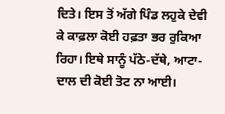ਦਿਤੇ। ਇਸ ਤੋਂ ਅੱਗੇ ਪਿੰਡ ਲਹੁਕੇ ਦੇਵੀ ਕੇ ਕਾਫ਼ਲਾ ਕੋਈ ਹਫ਼ਤਾ ਭਰ ਰੁਕਿਆ ਰਿਹਾ। ਇਥੇ ਸਾਨੂੰ ਪੱਠੇ-ਦੱਥੇ, ਆਟਾ-ਦਾਲ ਦੀ ਕੋਈ ਤੋਟ ਨਾ ਆਈ।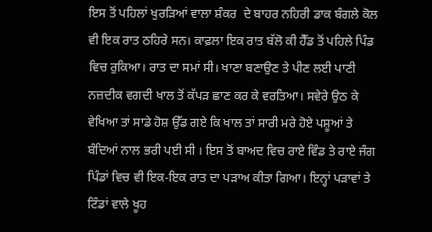ਇਸ ਤੋਂ ਪਹਿਲਾਂ ਖੁਰੜਿਆਂ ਵਾਲਾ ਸ਼ੰਕਰ  ਦੇ ਬਾਹਰ ਨਹਿਰੀ ਡਾਕ ਬੰਗਲੇ ਕੋਲ ਵੀ ਇਕ ਰਾਤ ਠਹਿਰੇ ਸਨ। ਕਾਫ਼ਲਾ ਇਕ ਰਾਤ ਬੱਲੋ ਕੀ ਹੈੱਡ ਤੋਂ ਪਹਿਲੇ ਪਿੰਡ ਵਿਚ ਰੁਕਿਆ। ਰਾਤ ਦਾ ਸਮਾਂ ਸੀ। ਖਾਣਾ ਬਣਾਉਣ ਤੇ ਪੀਣ ਲਈ ਪਾਣੀ ਨਜ਼ਦੀਕ ਵਗਦੀ ਖਾਲ ਤੋਂ ਕੱਪੜ ਛਾਣ ਕਰ ਕੇ ਵਰਤਿਆ। ਸਵੇਰੇ ਉਠ ਕੇ ਵੇਖਿਆ ਤਾਂ ਸਾਡੇ ਹੋਸ਼ ਉੱਡ ਗਏ ਕਿ ਖਾਲ ਤਾਂ ਸਾਰੀ ਮਰੇ ਹੋਏ ਪਸ਼ੂਆਂ ਤੇ ਬੰਦਿਆਂ ਨਾਲ ਭਰੀ ਪਈ ਸੀ । ਇਸ ਤੋਂ ਬਾਅਦ ਵਿਚ ਰਾਏ ਵਿੰਡ ਤੇ ਰਾਏ ਜੰਗ ਪਿੰਡਾਂ ਵਿਚ ਵੀ ਇਕ-ਇਕ ਰਾਤ ਦਾ ਪੜਾਅ ਕੀਤਾ ਗਿਆ। ਇਨ੍ਹਾਂ ਪੜਾਵਾਂ ਤੇ ਟਿੰਡਾਂ ਵਾਲੇ ਖੂਹ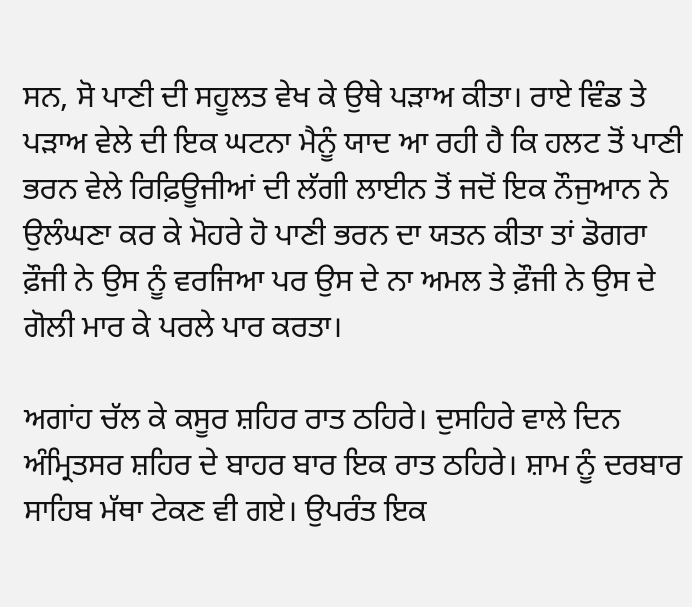ਸਨ, ਸੋ ਪਾਣੀ ਦੀ ਸਹੂਲਤ ਵੇਖ ਕੇ ਉਥੇ ਪੜਾਅ ਕੀਤਾ। ਰਾਏ ਵਿੰਡ ਤੇ ਪੜਾਅ ਵੇਲੇ ਦੀ ਇਕ ਘਟਨਾ ਮੈਨੂੰ ਯਾਦ ਆ ਰਹੀ ਹੈ ਕਿ ਹਲਟ ਤੋਂ ਪਾਣੀ ਭਰਨ ਵੇਲੇ ਰਿਫ਼ਿਊਜੀਆਂ ਦੀ ਲੱਗੀ ਲਾਈਨ ਤੋਂ ਜਦੋਂ ਇਕ ਨੌਜੁਆਨ ਨੇ ਉਲੰਘਣਾ ਕਰ ਕੇ ਮੋਹਰੇ ਹੋ ਪਾਣੀ ਭਰਨ ਦਾ ਯਤਨ ਕੀਤਾ ਤਾਂ ਡੋਗਰਾ ਫ਼ੌਜੀ ਨੇ ਉਸ ਨੂੰ ਵਰਜਿਆ ਪਰ ਉਸ ਦੇ ਨਾ ਅਮਲ ਤੇ ਫ਼ੌਜੀ ਨੇ ਉਸ ਦੇ ਗੋਲੀ ਮਾਰ ਕੇ ਪਰਲੇ ਪਾਰ ਕਰਤਾ।

ਅਗਾਂਹ ਚੱਲ ਕੇ ਕਸੂਰ ਸ਼ਹਿਰ ਰਾਤ ਠਹਿਰੇ। ਦੁਸਹਿਰੇ ਵਾਲੇ ਦਿਨ ਅੰਮ੍ਰਿਤਸਰ ਸ਼ਹਿਰ ਦੇ ਬਾਹਰ ਬਾਰ ਇਕ ਰਾਤ ਠਹਿਰੇ। ਸ਼ਾਮ ਨੂੰ ਦਰਬਾਰ ਸਾਹਿਬ ਮੱਥਾ ਟੇਕਣ ਵੀ ਗਏ। ਉਪਰੰਤ ਇਕ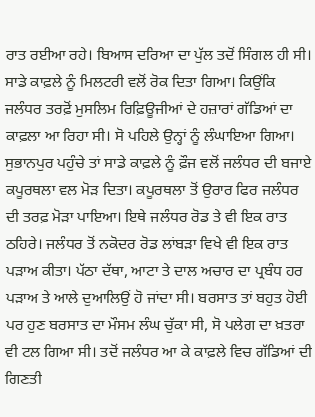ਰਾਤ ਰਈਆ ਰਹੇ। ਬਿਆਸ ਦਰਿਆ ਦਾ ਪੁੱਲ ਤਦੋਂ ਸਿੰਗਲ ਹੀ ਸੀ। ਸਾਡੇ ਕਾਫ਼ਲੇ ਨੂੰ ਮਿਲਟਰੀ ਵਲੋਂ ਰੋਕ ਦਿਤਾ ਗਿਆ। ਕਿਉਂਕਿ ਜਲੰਧਰ ਤਰਫ਼ੋਂ ਮੁਸਲਿਮ ਰਿਫ਼ਿਊਜੀਆਂ ਦੇ ਹਜ਼ਾਰਾਂ ਗੱਡਿਆਂ ਦਾ ਕਾਫ਼ਲਾ ਆ ਰਿਹਾ ਸੀ। ਸੋ ਪਹਿਲੇ ਉਨ੍ਹਾਂ ਨੂੰ ਲੰਘਾਇਆ ਗਿਆ। ਸੁਭਾਨਪੁਰ ਪਹੁੰਚੇ ਤਾਂ ਸਾਡੇ ਕਾਫ਼ਲੇ ਨੂੰ ਫ਼ੌਜ ਵਲੋਂ ਜਲੰਧਰ ਦੀ ਬਜਾਏ  ਕਪੂਰਥਲਾ ਵਲ ਮੋੜ ਦਿਤਾ। ਕਪੂਰਥਲਾ ਤੋਂ ਉਰਾਰ ਫਿਰ ਜਲੰਧਰ ਦੀ ਤਰਫ਼ ਮੋੜਾ ਪਾਇਆ। ਇਥੇ ਜਲੰਧਰ ਰੋਡ ਤੇ ਵੀ ਇਕ ਰਾਤ ਠਹਿਰੇ। ਜਲੰਧਰ ਤੋਂ ਨਕੋਦਰ ਰੋਡ ਲਾਂਬੜਾ ਵਿਖੇ ਵੀ ਇਕ ਰਾਤ ਪੜਾਅ ਕੀਤਾ। ਪੱਠਾ ਦੱਥਾ, ਆਟਾ ਤੇ ਦਾਲ ਅਚਾਰ ਦਾ ਪ੍ਰਬੰਧ ਹਰ ਪੜਾਅ ਤੇ ਆਲੇ ਦੁਆਲਿਉਂ ਹੋ ਜਾਂਦਾ ਸੀ। ਬਰਸਾਤ ਤਾਂ ਬਹੁਤ ਹੋਈ ਪਰ ਹੁਣ ਬਰਸਾਤ ਦਾ ਮੌਸਮ ਲੰਘ ਚੁੱਕਾ ਸੀ, ਸੋ ਪਲੇਗ ਦਾ ਖ਼ਤਰਾ ਵੀ ਟਲ ਗਿਆ ਸੀ। ਤਦੋਂ ਜਲੰਧਰ ਆ ਕੇ ਕਾਫ਼ਲੇ ਵਿਚ ਗੱਡਿਆਂ ਦੀ ਗਿਣਤੀ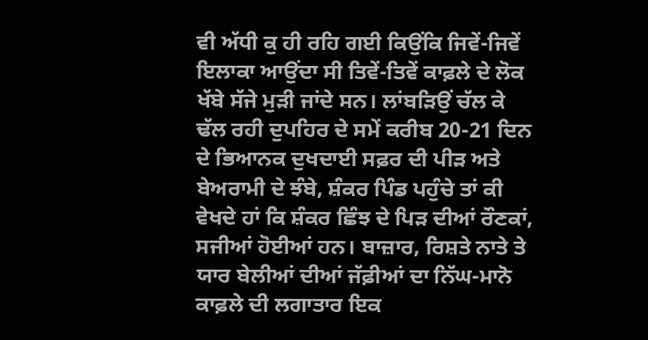ਵੀ ਅੱਧੀ ਕੁ ਹੀ ਰਹਿ ਗਈ ਕਿਉਂਕਿ ਜਿਵੇਂ-ਜਿਵੇਂ ਇਲਾਕਾ ਆਉਂਦਾ ਸੀ ਤਿਵੇਂ-ਤਿਵੇਂ ਕਾਫ਼ਲੇ ਦੇ ਲੋਕ ਖੱਬੇ ਸੱਜੇ ਮੁੜੀ ਜਾਂਦੇ ਸਨ। ਲਾਂਬੜਿਉਂ ਚੱਲ ਕੇ ਢੱਲ ਰਹੀ ਦੁਪਹਿਰ ਦੇ ਸਮੇਂ ਕਰੀਬ 20-21 ਦਿਨ ਦੇ ਭਿਆਨਕ ਦੁਖਦਾਈ ਸਫ਼ਰ ਦੀ ਪੀੜ ਅਤੇ ਬੇਅਰਾਮੀ ਦੇ ਝੰਬੇ, ਸ਼ੰਕਰ ਪਿੰਡ ਪਹੁੰਚੇ ਤਾਂ ਕੀ ਵੇਖਦੇ ਹਾਂ ਕਿ ਸ਼ੰਕਰ ਛਿੰਝ ਦੇ ਪਿੜ ਦੀਆਂ ਰੌਣਕਾਂ, ਸਜੀਆਂ ਹੋਈਆਂ ਹਨ। ਬਾਜ਼ਾਰ, ਰਿਸ਼ਤੇ ਨਾਤੇ ਤੇ ਯਾਰ ਬੇਲੀਆਂ ਦੀਆਂ ਜੱਫ਼ੀਆਂ ਦਾ ਨਿੱਘ-ਮਾਨੋ ਕਾਫ਼ਲੇ ਦੀ ਲਗਾਤਾਰ ਇਕ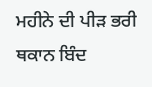ਮਹੀਨੇ ਦੀ ਪੀੜ ਭਰੀ ਥਕਾਨ ਬਿੰਦ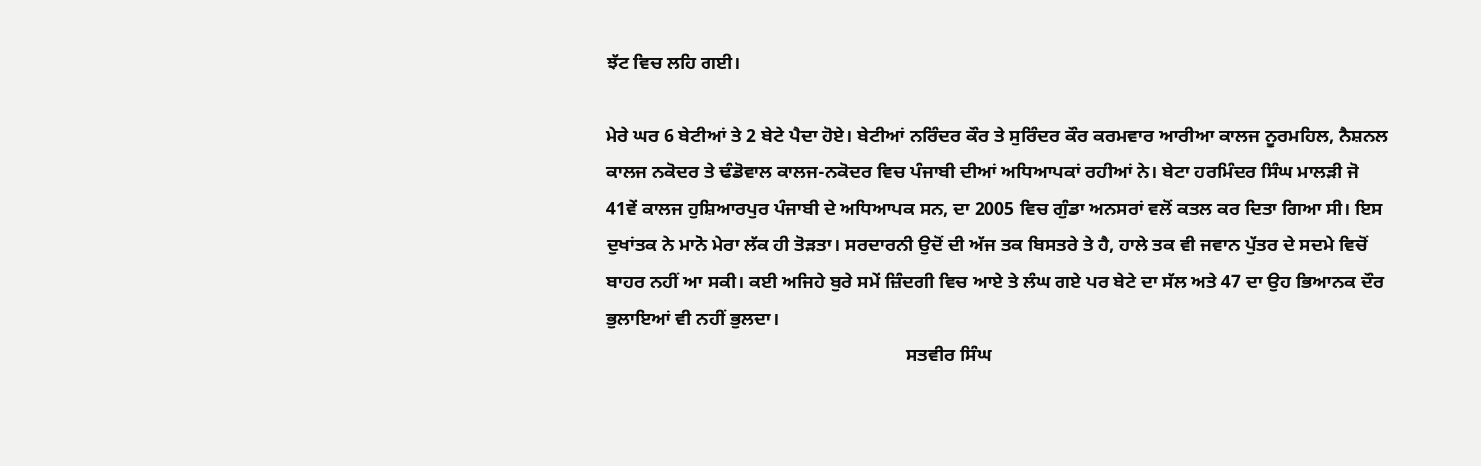ਝੱਟ ਵਿਚ ਲਹਿ ਗਈ।

ਮੇਰੇ ਘਰ 6 ਬੇਟੀਆਂ ਤੇ 2 ਬੇਟੇ ਪੈਦਾ ਹੋਏ। ਬੇਟੀਆਂ ਨਰਿੰਦਰ ਕੌਰ ਤੇ ਸੁਰਿੰਦਰ ਕੌਰ ਕਰਮਵਾਰ ਆਰੀਆ ਕਾਲਜ ਨੂਰਮਹਿਲ, ਨੈਸ਼ਨਲ ਕਾਲਜ ਨਕੋਦਰ ਤੇ ਢੰਡੋਵਾਲ ਕਾਲਜ-ਨਕੋਦਰ ਵਿਚ ਪੰਜਾਬੀ ਦੀਆਂ ਅਧਿਆਪਕਾਂ ਰਹੀਆਂ ਨੇ। ਬੇਟਾ ਹਰਮਿੰਦਰ ਸਿੰਘ ਮਾਲੜੀ ਜੋ 41ਵੇਂ ਕਾਲਜ ਹੁਸ਼ਿਆਰਪੁਰ ਪੰਜਾਬੀ ਦੇ ਅਧਿਆਪਕ ਸਨ, ਦਾ 2005 ਵਿਚ ਗੁੰਡਾ ਅਨਸਰਾਂ ਵਲੋਂ ਕਤਲ ਕਰ ਦਿਤਾ ਗਿਆ ਸੀ। ਇਸ ਦੁਖਾਂਤਕ ਨੇ ਮਾਨੋ ਮੇਰਾ ਲੱਕ ਹੀ ਤੋੜਤਾ। ਸਰਦਾਰਨੀ ਉਦੋਂ ਦੀ ਅੱਜ ਤਕ ਬਿਸਤਰੇ ਤੇ ਹੈ, ਹਾਲੇ ਤਕ ਵੀ ਜਵਾਨ ਪੁੱਤਰ ਦੇ ਸਦਮੇ ਵਿਚੋਂ ਬਾਹਰ ਨਹੀਂ ਆ ਸਕੀ। ਕਈ ਅਜਿਹੇ ਬੁਰੇ ਸਮੇਂ ਜ਼ਿੰਦਗੀ ਵਿਚ ਆਏ ਤੇ ਲੰਘ ਗਏ ਪਰ ਬੇਟੇ ਦਾ ਸੱਲ ਅਤੇ 47 ਦਾ ਉਹ ਭਿਆਨਕ ਦੌਰ ਭੁਲਾਇਆਂ ਵੀ ਨਹੀਂ ਭੁਲਦਾ।
                                                                ਸਤਵੀਰ ਸਿੰਘ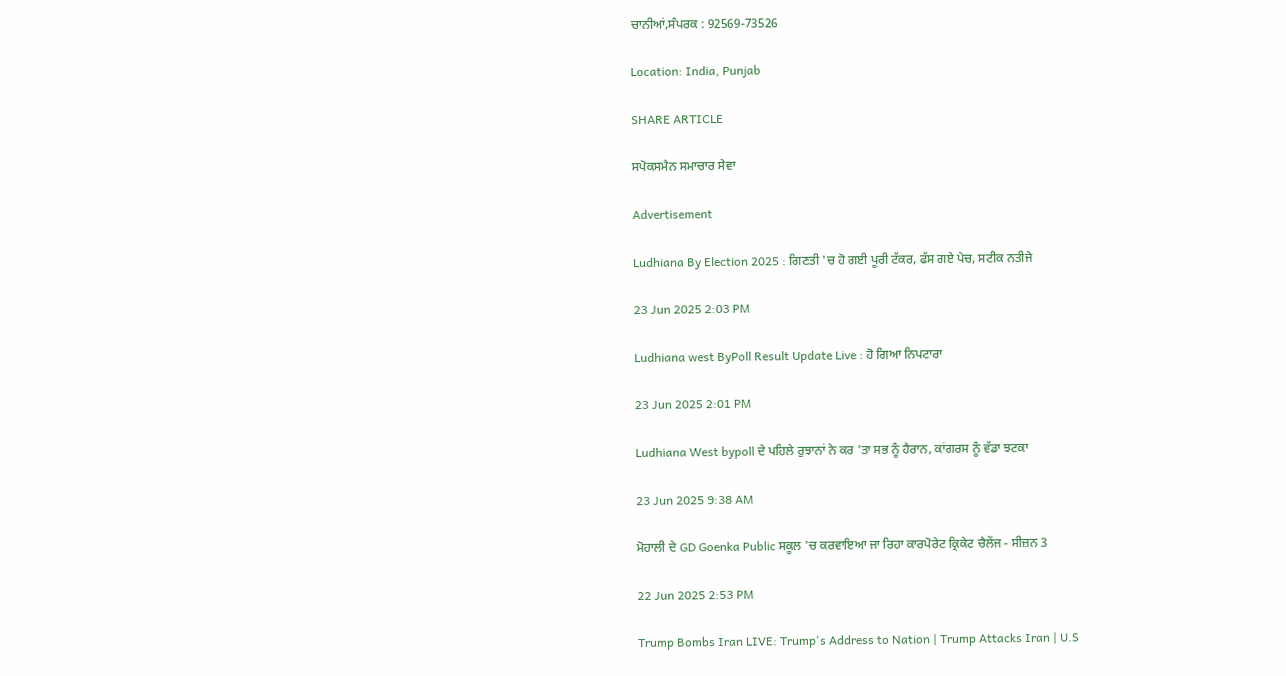ਚਾਨੀਆਂ,ਸੰਪਰਕ : 92569-73526

Location: India, Punjab

SHARE ARTICLE

ਸਪੋਕਸਮੈਨ ਸਮਾਚਾਰ ਸੇਵਾ

Advertisement

Ludhiana By Election 2025 : ਗਿਣਤੀ 'ਚ ਹੋ ਗਈ ਪੂਰੀ ਟੱਕਰ, ਫੱਸ ਗਏ ਪੇਚ, ਸਟੀਕ ਨਤੀਜੇ

23 Jun 2025 2:03 PM

Ludhiana west ByPoll Result Update Live : ਹੋ ਗਿਆ ਨਿਪਟਾਰਾ

23 Jun 2025 2:01 PM

Ludhiana West bypoll ਦੇ ਪਹਿਲੇ ਰੁਝਾਨਾਂ ਨੇ ਕਰ 'ਤਾ ਸਭ ਨੂੰ ਹੈਰਾਨ, ਕਾਂਗਰਸ ਨੂੰ ਵੱਡਾ ਝਟਕਾ

23 Jun 2025 9:38 AM

ਮੋਹਾਲੀ ਦੇ GD Goenka Public ਸਕੂਲ 'ਚ ਕਰਵਾਇਆ ਜਾ ਰਿਹਾ ਕਾਰਪੋਰੇਟ ਕ੍ਰਿਕੇਟ ਚੈਲੇਂਜ - ਸੀਜ਼ਨ 3

22 Jun 2025 2:53 PM

Trump Bombs Iran LIVE: Trump's Address to Nation | Trump Attacks Iran | U.S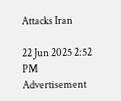Attacks Iran

22 Jun 2025 2:52 PM
Advertisement